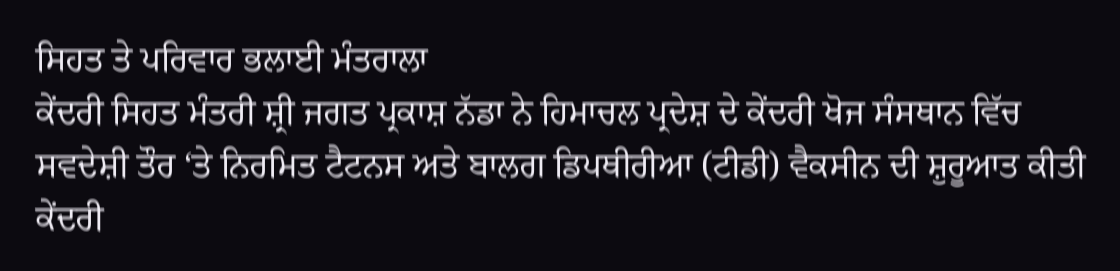ਸਿਹਤ ਤੇ ਪਰਿਵਾਰ ਭਲਾਈ ਮੰਤਰਾਲਾ
ਕੇਂਦਰੀ ਸਿਹਤ ਮੰਤਰੀ ਸ਼੍ਰੀ ਜਗਤ ਪ੍ਰਕਾਸ਼ ਨੱਡਾ ਨੇ ਹਿਮਾਚਲ ਪ੍ਰਦੇਸ਼ ਦੇ ਕੇਂਦਰੀ ਖੋਜ ਸੰਸਥਾਨ ਵਿੱਚ ਸਵਦੇਸ਼ੀ ਤੌਰ ‘ਤੇ ਨਿਰਮਿਤ ਟੈਟਨਸ ਅਤੇ ਬਾਲਗ ਡਿਪਥੀਰੀਆ (ਟੀਡੀ) ਵੈਕਸੀਨ ਦੀ ਸ਼ੁਰੂਆਤ ਕੀਤੀ
ਕੇਂਦਰੀ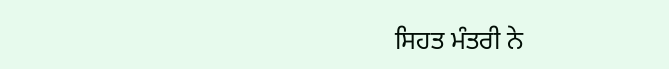ਸਿਹਤ ਮੰਤਰੀ ਨੇ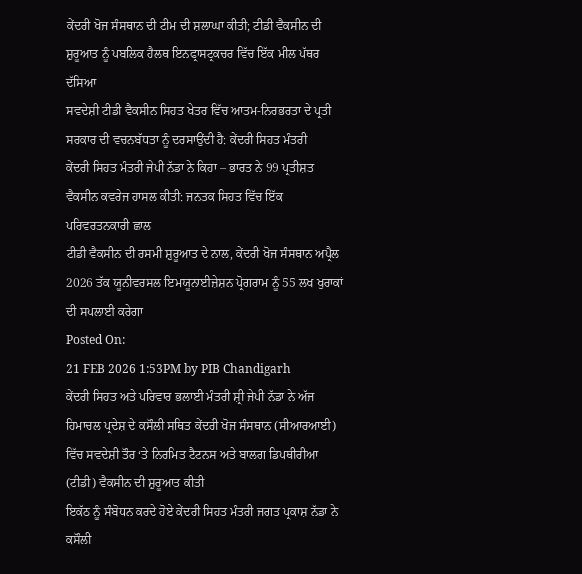ਕੇਂਦਰੀ ਖੋਜ ਸੰਸਥਾਨ ਦੀ ਟੀਮ ਦੀ ਸ਼ਲਾਘਾ ਕੀਤੀ; ਟੀਡੀ ਵੈਕਸੀਨ ਦੀ ਸ਼ੁਰੂਆਤ ਨੂੰ ਪਬਲਿਕ ਹੈਲਥ ਇਨਫ੍ਰਾਸਟ੍ਰਕਚਰ ਵਿੱਚ ਇੱਕ ਮੀਲ ਪੱਥਰ ਦੱਸਿਆ
ਸਵਦੇਸ਼ੀ ਟੀਡੀ ਵੈਕਸੀਨ ਸਿਹਤ ਖੇਤਰ ਵਿੱਚ ਆਤਮ-ਨਿਰਭਰਤਾ ਦੇ ਪ੍ਰਤੀ ਸਰਕਾਰ ਦੀ ਵਚਨਬੱਧਤਾ ਨੂੰ ਦਰਸਾਉਂਦੀ ਹੈ: ਕੇਂਦਰੀ ਸਿਹਤ ਮੰਤਰੀ
ਕੇਂਦਰੀ ਸਿਹਤ ਮੰਤਰੀ ਜੇਪੀ ਨੱਡਾ ਨੇ ਕਿਹਾ – ਭਾਰਤ ਨੇ 99 ਪ੍ਰਤੀਸ਼ਤ ਵੈਕਸੀਨ ਕਵਰੇਜ ਹਾਸਲ ਕੀਤੀ: ਜਨਤਕ ਸਿਹਤ ਵਿੱਚ ਇੱਕ ਪਰਿਵਰਤਨਕਾਰੀ ਛਾਲ
ਟੀਡੀ ਵੈਕਸੀਨ ਦੀ ਰਸਮੀ ਸ਼ੁਰੂਆਤ ਦੇ ਨਾਲ, ਕੇਂਦਰੀ ਖੋਜ ਸੰਸਥਾਨ ਅਪ੍ਰੈਲ 2026 ਤੱਕ ਯੂਨੀਵਰਸਲ ਇਮਯੂਨਾਈਜ਼ੇਸ਼ਨ ਪ੍ਰੋਗਰਾਮ ਨੂੰ 55 ਲਖ ਖੁਰਾਕਾਂ ਦੀ ਸਪਲਾਈ ਕਰੇਗਾ
Posted On:
21 FEB 2026 1:53PM by PIB Chandigarh
ਕੇਂਦਰੀ ਸਿਹਤ ਅਤੇ ਪਰਿਵਾਰ ਭਲਾਈ ਮੰਤਰੀ ਸ਼੍ਰੀ ਜੇਪੀ ਨੱਡਾ ਨੇ ਅੱਜ ਹਿਮਾਚਲ ਪ੍ਰਦੇਸ਼ ਦੇ ਕਸੌਲੀ ਸਥਿਤ ਕੇਂਦਰੀ ਖੋਜ ਸੰਸਥਾਨ (ਸੀਆਰਆਈ) ਵਿੱਚ ਸਵਦੇਸ਼ੀ ਤੌਰ ‘ਤੇ ਨਿਰਮਿਤ ਟੈਟਨਸ ਅਤੇ ਬਾਲਗ ਡਿਪਥੀਰੀਆ (ਟੀਡੀ) ਵੈਕਸੀਨ ਦੀ ਸ਼ੁਰੂਆਤ ਕੀਤੀ
ਇਕੱਠ ਨੂੰ ਸੰਬੋਧਨ ਕਰਦੇ ਹੋਏ ਕੇਂਦਰੀ ਸਿਹਤ ਮੰਤਰੀ ਜਗਤ ਪ੍ਰਕਾਸ਼ ਨੱਡਾ ਨੇ ਕਸੌਲੀ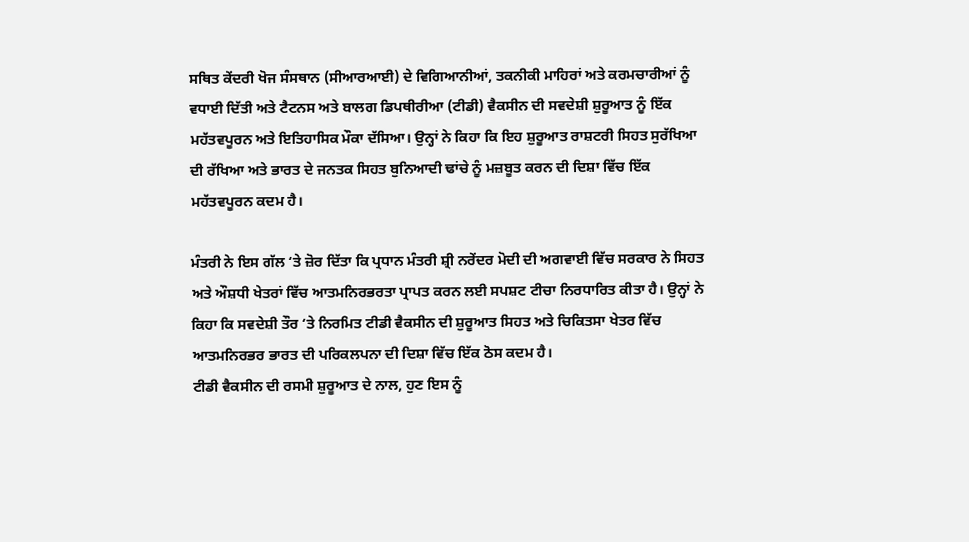ਸਥਿਤ ਕੇਂਦਰੀ ਖੋਜ ਸੰਸਥਾਨ (ਸੀਆਰਆਈ) ਦੇ ਵਿਗਿਆਨੀਆਂ, ਤਕਨੀਕੀ ਮਾਹਿਰਾਂ ਅਤੇ ਕਰਮਚਾਰੀਆਂ ਨੂੰ ਵਧਾਈ ਦਿੱਤੀ ਅਤੇ ਟੈਟਨਸ ਅਤੇ ਬਾਲਗ ਡਿਪਥੀਰੀਆ (ਟੀਡੀ) ਵੈਕਸੀਨ ਦੀ ਸਵਦੇਸ਼ੀ ਸ਼ੁਰੂਆਤ ਨੂੰ ਇੱਕ ਮਹੱਤਵਪੂਰਨ ਅਤੇ ਇਤਿਹਾਸਿਕ ਮੌਕਾ ਦੱਸਿਆ। ਉਨ੍ਹਾਂ ਨੇ ਕਿਹਾ ਕਿ ਇਹ ਸ਼ੁਰੂਆਤ ਰਾਸ਼ਟਰੀ ਸਿਹਤ ਸੁਰੱਖਿਆ ਦੀ ਰੱਖਿਆ ਅਤੇ ਭਾਰਤ ਦੇ ਜਨਤਕ ਸਿਹਤ ਬੁਨਿਆਦੀ ਢਾਂਚੇ ਨੂੰ ਮਜ਼ਬੂਤ ਕਰਨ ਦੀ ਦਿਸ਼ਾ ਵਿੱਚ ਇੱਕ ਮਹੱਤਵਪੂਰਨ ਕਦਮ ਹੈ।

ਮੰਤਰੀ ਨੇ ਇਸ ਗੱਲ ‘ਤੇ ਜ਼ੋਰ ਦਿੱਤਾ ਕਿ ਪ੍ਰਧਾਨ ਮੰਤਰੀ ਸ਼੍ਰੀ ਨਰੇਂਦਰ ਮੋਦੀ ਦੀ ਅਗਵਾਈ ਵਿੱਚ ਸਰਕਾਰ ਨੇ ਸਿਹਤ ਅਤੇ ਔਸ਼ਧੀ ਖੇਤਰਾਂ ਵਿੱਚ ਆਤਮਨਿਰਭਰਤਾ ਪ੍ਰਾਪਤ ਕਰਨ ਲਈ ਸਪਸ਼ਟ ਟੀਚਾ ਨਿਰਧਾਰਿਤ ਕੀਤਾ ਹੈ। ਉਨ੍ਹਾਂ ਨੇ ਕਿਹਾ ਕਿ ਸਵਦੇਸ਼ੀ ਤੌਰ ‘ਤੇ ਨਿਰਮਿਤ ਟੀਡੀ ਵੈਕਸੀਨ ਦੀ ਸ਼ੁਰੂਆਤ ਸਿਹਤ ਅਤੇ ਚਿਕਿਤਸਾ ਖੇਤਰ ਵਿੱਚ ਆਤਮਨਿਰਭਰ ਭਾਰਤ ਦੀ ਪਰਿਕਲਪਨਾ ਦੀ ਦਿਸ਼ਾ ਵਿੱਚ ਇੱਕ ਠੋਸ ਕਦਮ ਹੈ।
ਟੀਡੀ ਵੈਕਸੀਨ ਦੀ ਰਸਮੀ ਸ਼ੁਰੂਆਤ ਦੇ ਨਾਲ, ਹੁਣ ਇਸ ਨੂੰ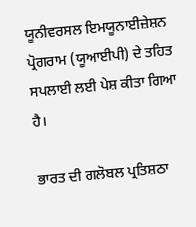ਯੂਨੀਵਰਸਲ ਇਮਯੂਨਾਈਜ਼ੇਸ਼ਨ ਪ੍ਰੋਗਰਾਮ (ਯੂਆਈਪੀ) ਦੇ ਤਹਿਤ ਸਪਲਾਈ ਲਈ ਪੇਸ਼ ਕੀਤਾ ਗਿਆ ਹੈ।

ਭਾਰਤ ਦੀ ਗਲੋਬਲ ਪ੍ਰਤਿਸ਼ਠਾ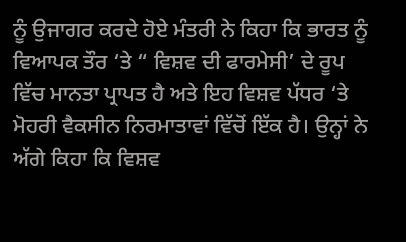ਨੂੰ ਉਜਾਗਰ ਕਰਦੇ ਹੋਏ ਮੰਤਰੀ ਨੇ ਕਿਹਾ ਕਿ ਭਾਰਤ ਨੂੰ ਵਿਆਪਕ ਤੌਰ ‘ਤੇ “ ਵਿਸ਼ਵ ਦੀ ਫਾਰਮੇਸੀ’ ਦੇ ਰੂਪ ਵਿੱਚ ਮਾਨਤਾ ਪ੍ਰਾਪਤ ਹੈ ਅਤੇ ਇਹ ਵਿਸ਼ਵ ਪੱਧਰ ‘ਤੇ ਮੋਹਰੀ ਵੈਕਸੀਨ ਨਿਰਮਾਤਾਵਾਂ ਵਿੱਚੋਂ ਇੱਕ ਹੈ। ਉਨ੍ਹਾਂ ਨੇ ਅੱਗੇ ਕਿਹਾ ਕਿ ਵਿਸ਼ਵ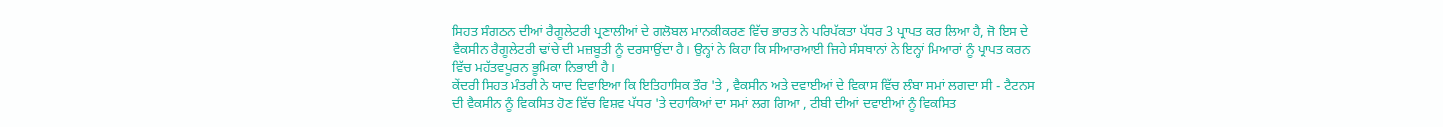ਸਿਹਤ ਸੰਗਠਨ ਦੀਆਂ ਰੈਗੂਲੇਟਰੀ ਪ੍ਰਣਾਲੀਆਂ ਦੇ ਗਲੋਬਲ ਮਾਨਕੀਕਰਣ ਵਿੱਚ ਭਾਰਤ ਨੇ ਪਰਿਪੱਕਤਾ ਪੱਧਰ 3 ਪ੍ਰਾਪਤ ਕਰ ਲਿਆ ਹੈ, ਜੋ ਇਸ ਦੇ ਵੈਕਸੀਨ ਰੈਗੂਲੇਟਰੀ ਢਾਂਚੇ ਦੀ ਮਜ਼ਬੂਤੀ ਨੂੰ ਦਰਸਾਉਂਦਾ ਹੈ। ਉਨ੍ਹਾਂ ਨੇ ਕਿਹਾ ਕਿ ਸੀਆਰਆਈ ਜਿਹੇ ਸੰਸਥਾਨਾਂ ਨੇ ਇਨ੍ਹਾਂ ਮਿਆਰਾਂ ਨੂੰ ਪ੍ਰਾਪਤ ਕਰਨ ਵਿੱਚ ਮਹੱਤਵਪੂਰਨ ਭੂਮਿਕਾ ਨਿਭਾਈ ਹੈ।
ਕੇਂਦਰੀ ਸਿਹਤ ਮੰਤਰੀ ਨੇ ਯਾਦ ਦਿਵਾਇਆ ਕਿ ਇਤਿਹਾਸਿਕ ਤੌਰ 'ਤੇ , ਵੈਕਸੀਨ ਅਤੇ ਦਵਾਈਆਂ ਦੇ ਵਿਕਾਸ ਵਿੱਚ ਲੰਬਾ ਸਮਾਂ ਲਗਦਾ ਸੀ - ਟੈਟਨਸ ਦੀ ਵੈਕਸੀਨ ਨੂੰ ਵਿਕਸਿਤ ਹੋਣ ਵਿੱਚ ਵਿਸ਼ਵ ਪੱਧਰ 'ਤੇ ਦਹਾਕਿਆਂ ਦਾ ਸਮਾਂ ਲਗ ਗਿਆ , ਟੀਬੀ ਦੀਆਂ ਦਵਾਈਆਂ ਨੂੰ ਵਿਕਸਿਤ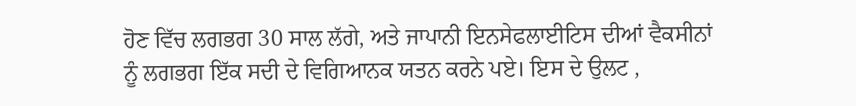ਹੋਣ ਵਿੱਚ ਲਗਭਗ 30 ਸਾਲ ਲੱਗੇ, ਅਤੇ ਜਾਪਾਨੀ ਇਨਸੇਫਲਾਈਟਿਸ ਦੀਆਂ ਵੈਕਸੀਨਾਂ ਨੂੰ ਲਗਭਗ ਇੱਕ ਸਦੀ ਦੇ ਵਿਗਿਆਨਕ ਯਤਨ ਕਰਨੇ ਪਏ। ਇਸ ਦੇ ਉਲਟ ,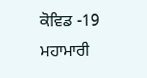ਕੋਵਿਡ -19 ਮਹਾਮਾਰੀ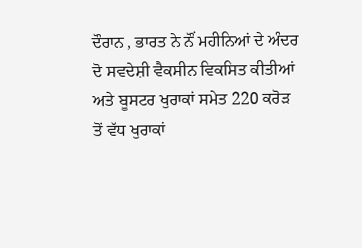ਦੌਰਾਨ , ਭਾਰਤ ਨੇ ਨੌਂ ਮਹੀਨਿਆਂ ਦੇ ਅੰਦਰ ਦੋ ਸਵਦੇਸ਼ੀ ਵੈਕਸੀਨ ਵਿਕਸਿਤ ਕੀਤੀਆਂ ਅਤੇ ਬੂਸਟਰ ਖੁਰਾਕਾਂ ਸਮੇਤ 220 ਕਰੋੜ ਤੋਂ ਵੱਧ ਖੁਰਾਕਾਂ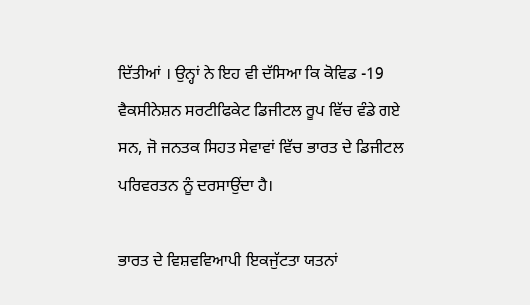ਦਿੱਤੀਆਂ । ਉਨ੍ਹਾਂ ਨੇ ਇਹ ਵੀ ਦੱਸਿਆ ਕਿ ਕੋਵਿਡ -19 ਵੈਕਸੀਨੇਸ਼ਨ ਸਰਟੀਫਿਕੇਟ ਡਿਜੀਟਲ ਰੂਪ ਵਿੱਚ ਵੰਡੇ ਗਏ ਸਨ, ਜੋ ਜਨਤਕ ਸਿਹਤ ਸੇਵਾਵਾਂ ਵਿੱਚ ਭਾਰਤ ਦੇ ਡਿਜੀਟਲ ਪਰਿਵਰਤਨ ਨੂੰ ਦਰਸਾਉਂਦਾ ਹੈ।

ਭਾਰਤ ਦੇ ਵਿਸ਼ਵਵਿਆਪੀ ਇਕਜੁੱਟਤਾ ਯਤਨਾਂ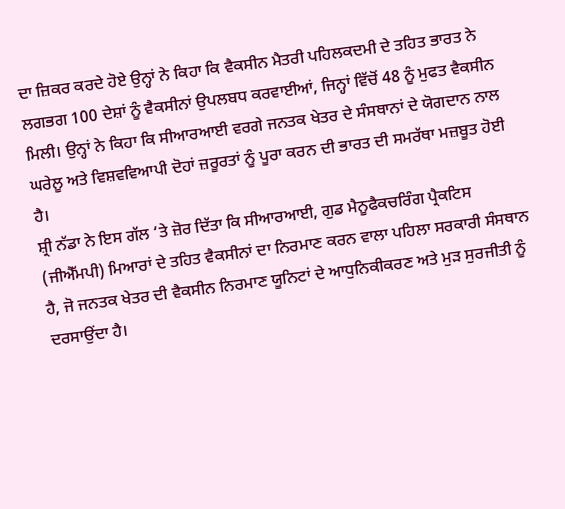ਦਾ ਜ਼ਿਕਰ ਕਰਦੇ ਹੋਏ ਉਨ੍ਹਾਂ ਨੇ ਕਿਹਾ ਕਿ ਵੈਕਸੀਨ ਮੈਤਰੀ ਪਹਿਲਕਦਮੀ ਦੇ ਤਹਿਤ ਭਾਰਤ ਨੇ ਲਗਭਗ 100 ਦੇਸ਼ਾਂ ਨੂੰ ਵੈਕਸੀਨਾਂ ਉਪਲਬਧ ਕਰਵਾਈਆਂ, ਜਿਨ੍ਹਾਂ ਵਿੱਚੋਂ 48 ਨੂੰ ਮੁਫਤ ਵੈਕਸੀਨ ਮਿਲੀ। ਉਨ੍ਹਾਂ ਨੇ ਕਿਹਾ ਕਿ ਸੀਆਰਆਈ ਵਰਗੇ ਜਨਤਕ ਖੇਤਰ ਦੇ ਸੰਸਥਾਨਾਂ ਦੇ ਯੋਗਦਾਨ ਨਾਲ ਘਰੇਲੂ ਅਤੇ ਵਿਸ਼ਵਵਿਆਪੀ ਦੋਹਾਂ ਜ਼ਰੂਰਤਾਂ ਨੂੰ ਪੂਰਾ ਕਰਨ ਦੀ ਭਾਰਤ ਦੀ ਸਮਰੱਥਾ ਮਜ਼ਬੂਤ ਹੋਈ ਹੈ।
ਸ਼੍ਰੀ ਨੱਡਾ ਨੇ ਇਸ ਗੱਲ ‘ਤੇ ਜ਼ੋਰ ਦਿੱਤਾ ਕਿ ਸੀਆਰਆਈ, ਗੁਡ ਮੈਨੂਫੈਕਚਰਿੰਗ ਪ੍ਰੈਕਟਿਸ (ਜੀਐੱਮਪੀ) ਮਿਆਰਾਂ ਦੇ ਤਹਿਤ ਵੈਕਸੀਨਾਂ ਦਾ ਨਿਰਮਾਣ ਕਰਨ ਵਾਲਾ ਪਹਿਲਾ ਸਰਕਾਰੀ ਸੰਸਥਾਨ ਹੈ, ਜੋ ਜਨਤਕ ਖੇਤਰ ਦੀ ਵੈਕਸੀਨ ਨਿਰਮਾਣ ਯੂਨਿਟਾਂ ਦੇ ਆਧੁਨਿਕੀਕਰਣ ਅਤੇ ਮੁੜ ਸੁਰਜੀਤੀ ਨੂੰ ਦਰਸਾਉਂਦਾ ਹੈ।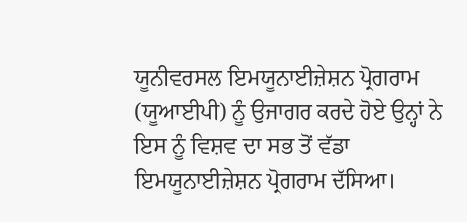ਯੂਨੀਵਰਸਲ ਇਮਯੂਨਾਈਜ਼ੇਸ਼ਨ ਪ੍ਰੋਗਰਾਮ (ਯੂਆਈਪੀ) ਨੂੰ ਉਜਾਗਰ ਕਰਦੇ ਹੋਏ ਉਨ੍ਹਾਂ ਨੇ ਇਸ ਨੂੰ ਵਿਸ਼ਵ ਦਾ ਸਭ ਤੋਂ ਵੱਡਾ ਇਮਯੂਨਾਈਜ਼ੇਸ਼ਨ ਪ੍ਰੋਗਰਾਮ ਦੱਸਿਆ।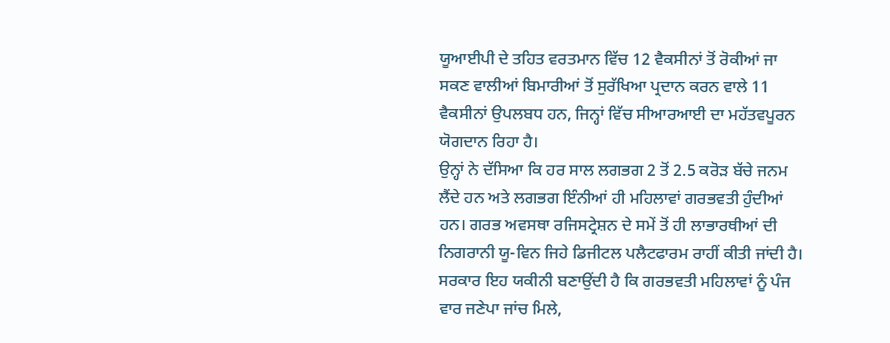ਯੂਆਈਪੀ ਦੇ ਤਹਿਤ ਵਰਤਮਾਨ ਵਿੱਚ 12 ਵੈਕਸੀਨਾਂ ਤੋਂ ਰੋਕੀਆਂ ਜਾ ਸਕਣ ਵਾਲੀਆਂ ਬਿਮਾਰੀਆਂ ਤੋਂ ਸੁਰੱਖਿਆ ਪ੍ਰਦਾਨ ਕਰਨ ਵਾਲੇ 11 ਵੈਕਸੀਨਾਂ ਉਪਲਬਧ ਹਨ, ਜਿਨ੍ਹਾਂ ਵਿੱਚ ਸੀਆਰਆਈ ਦਾ ਮਹੱਤਵਪੂਰਨ ਯੋਗਦਾਨ ਰਿਹਾ ਹੈ।
ਉਨ੍ਹਾਂ ਨੇ ਦੱਸਿਆ ਕਿ ਹਰ ਸਾਲ ਲਗਭਗ 2 ਤੋਂ 2.5 ਕਰੋੜ ਬੱਚੇ ਜਨਮ ਲੈਂਦੇ ਹਨ ਅਤੇ ਲਗਭਗ ਇੰਨੀਆਂ ਹੀ ਮਹਿਲਾਵਾਂ ਗਰਭਵਤੀ ਹੁੰਦੀਆਂ ਹਨ। ਗਰਭ ਅਵਸਥਾ ਰਜਿਸਟ੍ਰੇਸ਼ਨ ਦੇ ਸਮੇਂ ਤੋਂ ਹੀ ਲਾਭਾਰਥੀਆਂ ਦੀ ਨਿਗਰਾਨੀ ਯੂ-ਵਿਨ ਜਿਹੇ ਡਿਜੀਟਲ ਪਲੈਟਫਾਰਮ ਰਾਹੀਂ ਕੀਤੀ ਜਾਂਦੀ ਹੈ। ਸਰਕਾਰ ਇਹ ਯਕੀਨੀ ਬਣਾਉਂਦੀ ਹੈ ਕਿ ਗਰਭਵਤੀ ਮਹਿਲਾਵਾਂ ਨੂੰ ਪੰਜ ਵਾਰ ਜਣੇਪਾ ਜਾਂਚ ਮਿਲੇ,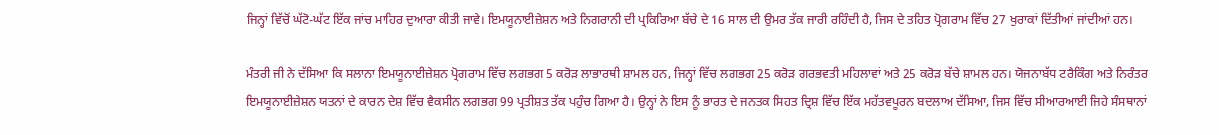ਜਿਨ੍ਹਾਂ ਵਿੱਚੋਂ ਘੱਟੋ-ਘੱਟ ਇੱਕ ਜਾਂਚ ਮਾਹਿਰ ਦੁਆਰਾ ਕੀਤੀ ਜਾਵੇ। ਇਮਯੂਨਾਈਜ਼ੇਸ਼ਨ ਅਤੇ ਨਿਗਰਾਨੀ ਦੀ ਪ੍ਰਕਿਰਿਆ ਬੱਚੇ ਦੇ 16 ਸਾਲ ਦੀ ਉਮਰ ਤੱਕ ਜਾਰੀ ਰਹਿੰਦੀ ਹੈ, ਜਿਸ ਦੇ ਤਹਿਤ ਪ੍ਰੋਗਰਾਮ ਵਿੱਚ 27 ਖੁਰਾਕਾਂ ਦਿੱਤੀਆਂ ਜਾਂਦੀਆਂ ਹਨ।

ਮੰਤਰੀ ਜੀ ਨੇ ਦੱਸਿਆ ਕਿ ਸਲਾਨਾ ਇਮਯੂਨਾਈਜ਼ੇਸ਼ਨ ਪ੍ਰੋਗਰਾਮ ਵਿੱਚ ਲਗਭਗ 5 ਕਰੋੜ ਲਾਭਾਰਥੀ ਸ਼ਾਮਲ ਹਨ, ਜਿਨ੍ਹਾਂ ਵਿੱਚ ਲਗਭਗ 25 ਕਰੋੜ ਗਰਭਵਤੀ ਮਹਿਲਾਵਾਂ ਅਤੇ 25 ਕਰੋੜ ਬੱਚੇ ਸ਼ਾਮਲ ਹਨ। ਯੋਜਨਾਬੱਧ ਟਰੈਕਿੰਗ ਅਤੇ ਨਿਰੰਤਰ ਇਮਯੂਨਾਈਜ਼ੇਸ਼ਨ ਯਤਨਾਂ ਦੇ ਕਾਰਨ ਦੇਸ਼ ਵਿੱਚ ਵੈਕਸੀਨ ਲਗਭਗ 99 ਪ੍ਰਤੀਸ਼ਤ ਤੱਕ ਪਹੁੰਚ ਗਿਆ ਹੈ। ਉਨ੍ਹਾਂ ਨੇ ਇਸ ਨੂੰ ਭਾਰਤ ਦੇ ਜਨਤਕ ਸਿਹਤ ਦ੍ਰਿਸ਼ ਵਿੱਚ ਇੱਕ ਮਹੱਤਵਪੂਰਨ ਬਦਲਾਅ ਦੱਸਿਆ, ਜਿਸ ਵਿੱਚ ਸੀਆਰਆਈ ਜਿਹੇ ਸੰਸਥਾਨਾਂ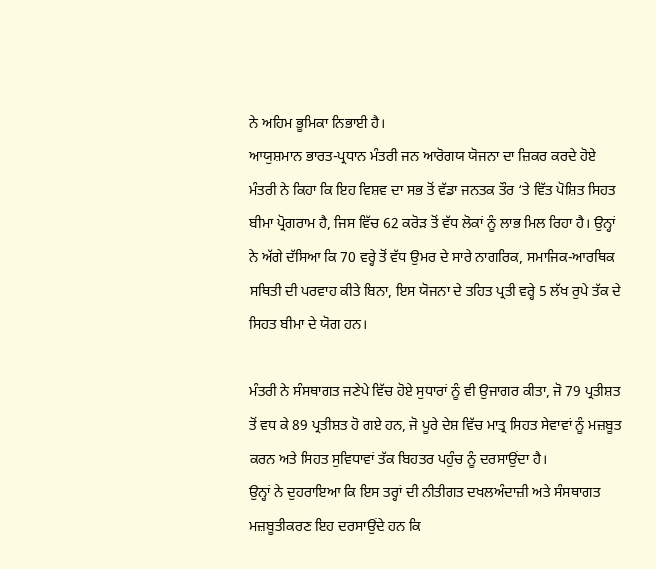ਨੇ ਅਹਿਮ ਭੂਮਿਕਾ ਨਿਭਾਈ ਹੈ।
ਆਯੁਸ਼ਮਾਨ ਭਾਰਤ-ਪ੍ਰਧਾਨ ਮੰਤਰੀ ਜਨ ਆਰੋਗਯ ਯੋਜਨਾ ਦਾ ਜ਼ਿਕਰ ਕਰਦੇ ਹੋਏ ਮੰਤਰੀ ਨੇ ਕਿਹਾ ਕਿ ਇਹ ਵਿਸ਼ਵ ਦਾ ਸਭ ਤੋਂ ਵੱਡਾ ਜਨਤਕ ਤੌਰ ‘ਤੇ ਵਿੱਤ ਪੋਸ਼ਿਤ ਸਿਹਤ ਬੀਮਾ ਪ੍ਰੋਗਰਾਮ ਹੈ, ਜਿਸ ਵਿੱਚ 62 ਕਰੋੜ ਤੋਂ ਵੱਧ ਲੋਕਾਂ ਨੂੰ ਲਾਭ ਮਿਲ ਰਿਹਾ ਹੈ। ਉਨ੍ਹਾਂ ਨੇ ਅੱਗੇ ਦੱਸਿਆ ਕਿ 70 ਵਰ੍ਹੇ ਤੋਂ ਵੱਧ ਉਮਰ ਦੇ ਸਾਰੇ ਨਾਗਰਿਕ, ਸਮਾਜਿਕ-ਆਰਥਿਕ ਸਥਿਤੀ ਦੀ ਪਰਵਾਹ ਕੀਤੇ ਬਿਨਾ, ਇਸ ਯੋਜਨਾ ਦੇ ਤਹਿਤ ਪ੍ਰਤੀ ਵਰ੍ਹੇ 5 ਲੱਖ ਰੁਪੇ ਤੱਕ ਦੇ ਸਿਹਤ ਬੀਮਾ ਦੇ ਯੋਗ ਹਨ।

ਮੰਤਰੀ ਨੇ ਸੰਸਥਾਗਤ ਜਣੇਪੇ ਵਿੱਚ ਹੋਏ ਸੁਧਾਰਾਂ ਨੂੰ ਵੀ ਉਜਾਗਰ ਕੀਤਾ, ਜੋ 79 ਪ੍ਰਤੀਸ਼ਤ ਤੋਂ ਵਧ ਕੇ 89 ਪ੍ਰਤੀਸ਼ਤ ਹੋ ਗਏ ਹਨ, ਜੋ ਪੂਰੇ ਦੇਸ਼ ਵਿੱਚ ਮਾਤ੍ਰ ਸਿਹਤ ਸੇਵਾਵਾਂ ਨੂੰ ਮਜ਼ਬੂਤ ਕਰਨ ਅਤੇ ਸਿਹਤ ਸੁਵਿਧਾਵਾਂ ਤੱਕ ਬਿਹਤਰ ਪਹੁੰਚ ਨੂੰ ਦਰਸਾਉਂਦਾ ਹੈ।
ਉਨ੍ਹਾਂ ਨੇ ਦੁਹਰਾਇਆ ਕਿ ਇਸ ਤਰ੍ਹਾਂ ਦੀ ਨੀਤੀਗਤ ਦਖਲਅੰਦਾਜ਼ੀ ਅਤੇ ਸੰਸਥਾਗਤ ਮਜ਼ਬੂਤੀਕਰਣ ਇਹ ਦਰਸਾਉਂਦੇ ਹਨ ਕਿ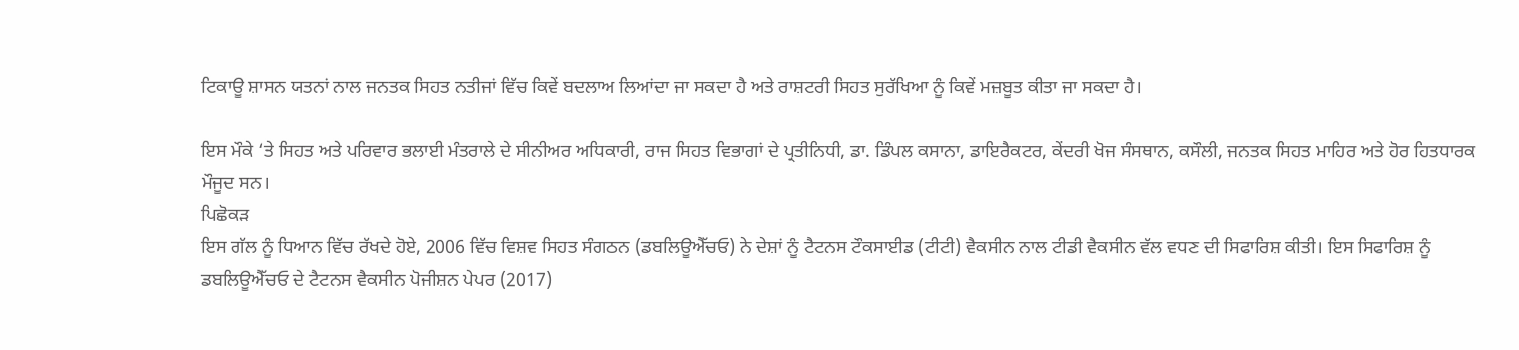ਟਿਕਾਊ ਸ਼ਾਸਨ ਯਤਨਾਂ ਨਾਲ ਜਨਤਕ ਸਿਹਤ ਨਤੀਜਾਂ ਵਿੱਚ ਕਿਵੇਂ ਬਦਲਾਅ ਲਿਆਂਦਾ ਜਾ ਸਕਦਾ ਹੈ ਅਤੇ ਰਾਸ਼ਟਰੀ ਸਿਹਤ ਸੁਰੱਖਿਆ ਨੂੰ ਕਿਵੇਂ ਮਜ਼ਬੂਤ ਕੀਤਾ ਜਾ ਸਕਦਾ ਹੈ।

ਇਸ ਮੌਕੇ ‘ਤੇ ਸਿਹਤ ਅਤੇ ਪਰਿਵਾਰ ਭਲਾਈ ਮੰਤਰਾਲੇ ਦੇ ਸੀਨੀਅਰ ਅਧਿਕਾਰੀ, ਰਾਜ ਸਿਹਤ ਵਿਭਾਗਾਂ ਦੇ ਪ੍ਰਤੀਨਿਧੀ, ਡਾ. ਡਿੰਪਲ ਕਸਾਨਾ, ਡਾਇਰੈਕਟਰ, ਕੇਂਦਰੀ ਖੋਜ ਸੰਸਥਾਨ, ਕਸੌਲੀ, ਜਨਤਕ ਸਿਹਤ ਮਾਹਿਰ ਅਤੇ ਹੋਰ ਹਿਤਧਾਰਕ ਮੌਜੂਦ ਸਨ।
ਪਿਛੋਕੜ
ਇਸ ਗੱਲ ਨੂੰ ਧਿਆਨ ਵਿੱਚ ਰੱਖਦੇ ਹੋਏ, 2006 ਵਿੱਚ ਵਿਸ਼ਵ ਸਿਹਤ ਸੰਗਠਨ (ਡਬਲਿਊਐੱਚਓ) ਨੇ ਦੇਸ਼ਾਂ ਨੂੰ ਟੈਟਨਸ ਟੌਕਸਾਈਡ (ਟੀਟੀ) ਵੈਕਸੀਨ ਨਾਲ ਟੀਡੀ ਵੈਕਸੀਨ ਵੱਲ ਵਧਣ ਦੀ ਸਿਫਾਰਿਸ਼ ਕੀਤੀ। ਇਸ ਸਿਫਾਰਿਸ਼ ਨੂੰ ਡਬਲਿਊਐੱਚਓ ਦੇ ਟੈਟਨਸ ਵੈਕਸੀਨ ਪੋਜੀਸ਼ਨ ਪੇਪਰ (2017)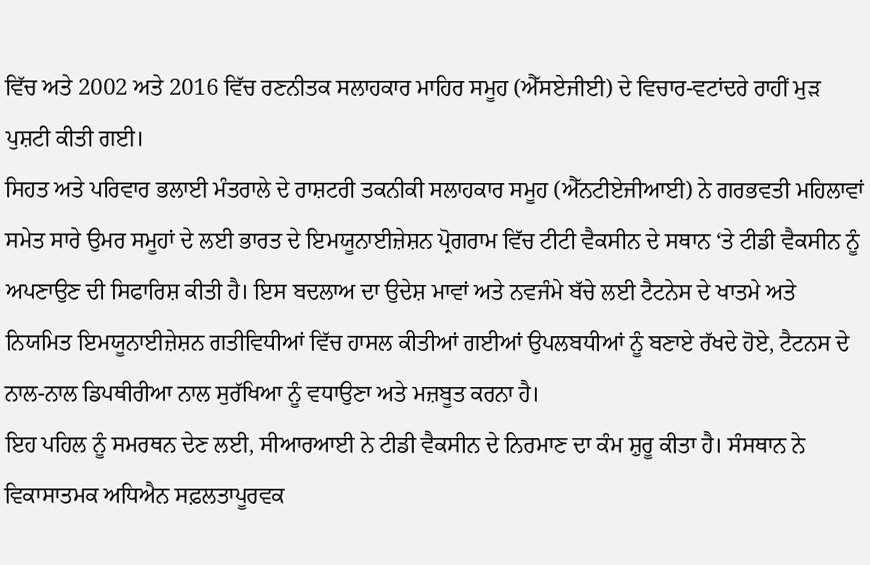ਵਿੱਚ ਅਤੇ 2002 ਅਤੇ 2016 ਵਿੱਚ ਰਣਨੀਤਕ ਸਲਾਹਕਾਰ ਮਾਹਿਰ ਸਮੂਹ (ਐੱਸਏਜੀਈ) ਦੇ ਵਿਚਾਰ-ਵਟਾਂਦਰੇ ਰਾਹੀਂ ਮੁੜ ਪੁਸ਼ਟੀ ਕੀਤੀ ਗਈ।
ਸਿਹਤ ਅਤੇ ਪਰਿਵਾਰ ਭਲਾਈ ਮੰਤਰਾਲੇ ਦੇ ਰਾਸ਼ਟਰੀ ਤਕਨੀਕੀ ਸਲਾਹਕਾਰ ਸਮੂਹ (ਐੱਨਟੀਏਜੀਆਈ) ਨੇ ਗਰਭਵਤੀ ਮਹਿਲਾਵਾਂ ਸਮੇਤ ਸਾਰੇ ਉਮਰ ਸਮੂਹਾਂ ਦੇ ਲਈ ਭਾਰਤ ਦੇ ਇਮਯੂਨਾਈਜ਼ੇਸ਼ਨ ਪ੍ਰੋਗਰਾਮ ਵਿੱਚ ਟੀਟੀ ਵੈਕਸੀਨ ਦੇ ਸਥਾਨ ‘ਤੇ ਟੀਡੀ ਵੈਕਸੀਨ ਨੂੰ ਅਪਣਾਉਣ ਦੀ ਸਿਫਾਰਿਸ਼ ਕੀਤੀ ਹੈ। ਇਸ ਬਦਲਾਅ ਦਾ ਉਦੇਸ਼ ਮਾਵਾਂ ਅਤੇ ਨਵਜੰਮੇ ਬੱਚੇ ਲਈ ਟੈਟਨੇਸ ਦੇ ਖਾਤਮੇ ਅਤੇ ਨਿਯਮਿਤ ਇਮਯੂਨਾਈਜ਼ੇਸ਼ਨ ਗਤੀਵਿਧੀਆਂ ਵਿੱਚ ਹਾਸਲ ਕੀਤੀਆਂ ਗਈਆਂ ਉਪਲਬਧੀਆਂ ਨੂੰ ਬਣਾਏ ਰੱਖਦੇ ਹੋਏ, ਟੈਟਨਸ ਦੇ ਨਾਲ-ਨਾਲ ਡਿਪਥੀਰੀਆ ਨਾਲ ਸੁਰੱਖਿਆ ਨੂੰ ਵਧਾਉਣਾ ਅਤੇ ਮਜ਼ਬੂਤ ਕਰਨਾ ਹੈ।
ਇਹ ਪਹਿਲ ਨੂੰ ਸਮਰਥਨ ਦੇਣ ਲਈ, ਸੀਆਰਆਈ ਨੇ ਟੀਡੀ ਵੈਕਸੀਨ ਦੇ ਨਿਰਮਾਣ ਦਾ ਕੰਮ ਸ਼ੁਰੂ ਕੀਤਾ ਹੈ। ਸੰਸਥਾਨ ਨੇ ਵਿਕਾਸਾਤਮਕ ਅਧਿਐਨ ਸਫ਼ਲਤਾਪੂਰਵਕ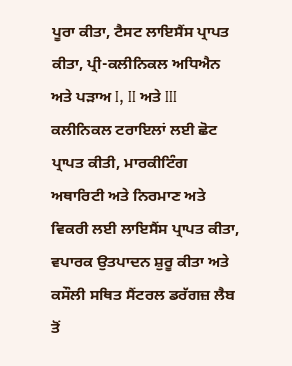ਪੂਰਾ ਕੀਤਾ, ਟੈਸਟ ਲਾਇਸੈਂਸ ਪ੍ਰਾਪਤ ਕੀਤਾ, ਪ੍ਰੀ-ਕਲੀਨਿਕਲ ਅਧਿਐਨ ਅਤੇ ਪੜਾਅ I, II ਅਤੇ III ਕਲੀਨਿਕਲ ਟਰਾਇਲਾਂ ਲਈ ਛੋਟ ਪ੍ਰਾਪਤ ਕੀਤੀ, ਮਾਰਕੀਟਿੰਗ ਅਥਾਰਿਟੀ ਅਤੇ ਨਿਰਮਾਣ ਅਤੇ ਵਿਕਰੀ ਲਈ ਲਾਇਸੈਂਸ ਪ੍ਰਾਪਤ ਕੀਤਾ, ਵਪਾਰਕ ਉਤਪਾਦਨ ਸ਼ੁਰੂ ਕੀਤਾ ਅਤੇ ਕਸੌਲੀ ਸਥਿਤ ਸੈਂਟਰਲ ਡਰੱਗਜ਼ ਲੈਬ ਤੋਂ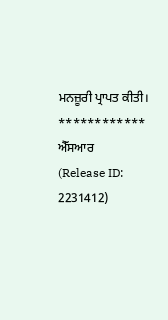ਮਨਜ਼ੂਰੀ ਪ੍ਰਾਪਤ ਕੀਤੀ।
************
ਐੱਸਆਰ
(Release ID: 2231412)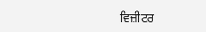ਵਿਜ਼ੀਟਰ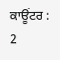ਕਾਊਂਟਰ : 2